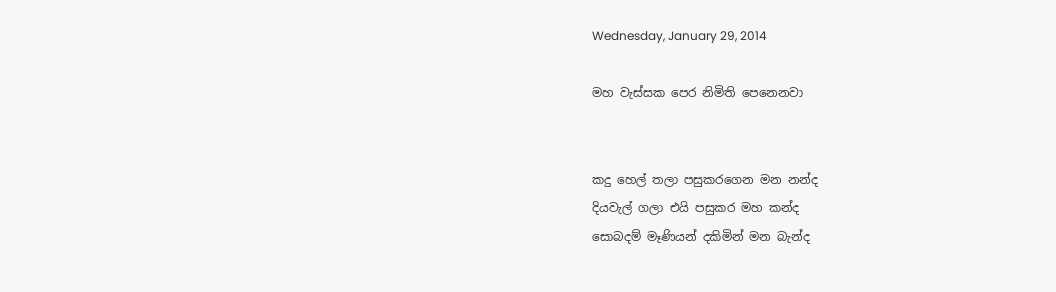Wednesday, January 29, 2014

මහ වැස්සක පෙර නිමිති පෙනෙනවා


කදු හෙල් තලා පසුකරගෙන මන නන්ද
දියවැල් ගලා එයි පසුකර මහ කන්ද
සොබදම් මෑණියන් දකිමින් මන බැන්ද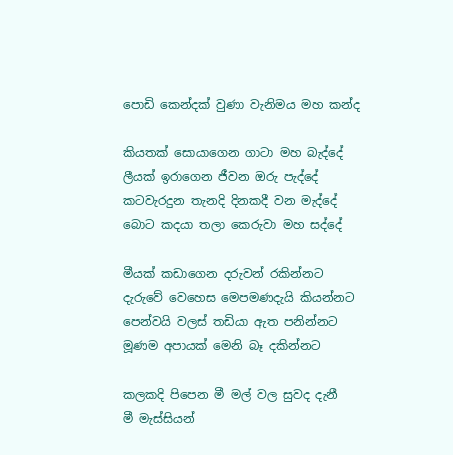පොඩි කෙන්දක් වුණා වැනිමය මහ කන්ද

කියතක් සොයාගෙන ගාටා මහ බැද්දේ
ලීයක් ඉරාගෙන ජීවන ඔරු පැද්දේ
කටවැරදුන තැනදි දිනකදී වන මැද්දේ
බොට කදයා තලා කෙරුවා මහ සද්දේ

මීයක් කඩාගෙන දරුවන් රකින්නට
දැරුවේ වෙහෙස මෙපමණදැයි කියන්නට
පෙන්වයි වලස් තඩියා ඇත පනින්නට
මූණම අපායක් මෙනි බෑ දකින්නට‍

කලකදි පිපෙන මී මල් වල සුවද දැනී
මී මැස්සියන්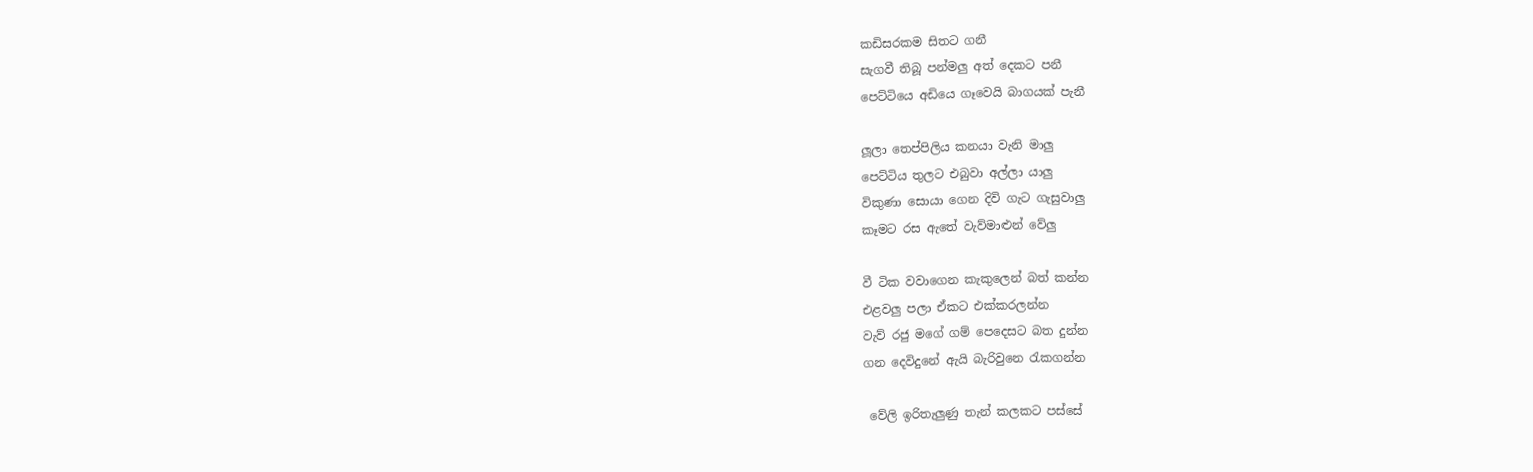කඩිසරකම සිතට ගනී
සැගවී තිබූ පන්මලු අත් දෙකට පනී
පෙට්ටියෙ අඩියෙ ගෑවෙයි බාගයක් පැනී

ලූලා තෙප්පිලිය කනයා වැනි මාලු
පෙට්ටිය තුලට එබුවා අල්ලා යාලු
විකුණා සොයා ගෙන දිවි ගැට ගැසුවාලු
කෑමට රස ඇතේ වැව්මාළුන් වේලු

වී ටික වවාගෙන කැකුලෙන් බත් කන්න
එළවලු පලා ඒකට එක්කරලන්න
වැව් රජු මගේ ගම් පෙදෙසට බත දුන්න
ගන දෙවිදුනේ ඇයි බැරිවුනෙ රැකගන්න

 වේලි ඉරිතැලුණු තැන් කලකට පස්සේ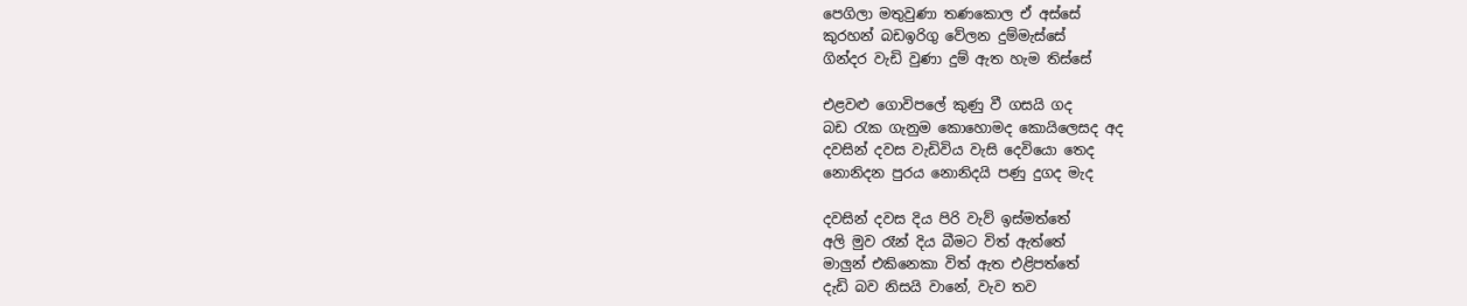පෙගිලා මතුවුණා තණකොල ඒ අස්සේ
කුරහන් බඩඉරිගු වේලන දුම්මැස්සේ
ගින්දර වැඩි වුණා දුම් ඇත හැම තිස්සේ

එළවළු ගොවිපලේ කුණු වී ගසයි ගද
බඩ රැක ගැනුම කොහොමද කොයිලෙසද අද
දවසින් දවස වැඩිවිය වැසි දෙවියො තෙද
නොනිදන පුරය නොනිදයි පණු දුගද මැද

දවසින් දවස දිය පිරි වැව් ඉස්මත්තේ
අලි මුව රෑන් දිය බීමට විත් ඇත්තේ
මාලුන් එකිනෙකා විත් ඇත එළිපත්තේ
දැඩි බව නිසයි වානේ, වැව තව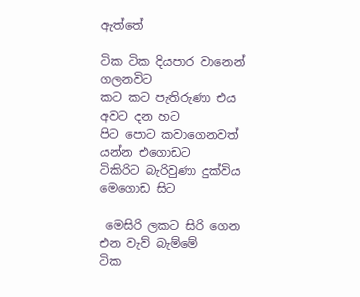ඇත්තේ

ටික ටික දියපාර වානෙන් ගලනවිට
කට කට පැතිරුණා එය අවට දන හට
පිට පොට කවාගෙනවත් යන්න එගොඩට
ටිකිරිට බැරිවුණා දුක්විය මෙගොඩ සිට

 මෙසිරි ලකට සිරි ගෙන එන වැව් බැම්මේ
ටික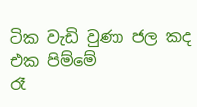ටික වැඩි වුණා ජල කද එක පිම්මේ
රෑ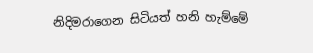නිදිමරාගෙන සිටියත් හනි හැම්මේ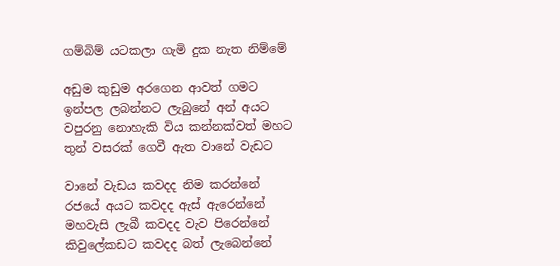ගම්බිම් යටකලා ගැමි දුක නැත නිම්මේ

අඩුම කුඩුම අරගෙන ආවත් ගමට
ඉන්පල ලබන්නට ලැබුනේ අන් අයට
වපුරනු නොහැකි විය කන්නක්වත් මහට
තුන් වසරක් ගෙවී ඇත වානේ වැඩට

වානේ වැඩය කවදද නිම කරන්නේ
රජයේ අයට කවදද ඇස් ඇරෙන්නේ
මහවැසි ලැබී කවදද වැව පිරෙන්නේ
කිවුලේකඩට කවදද බත් ලැබෙන්නේ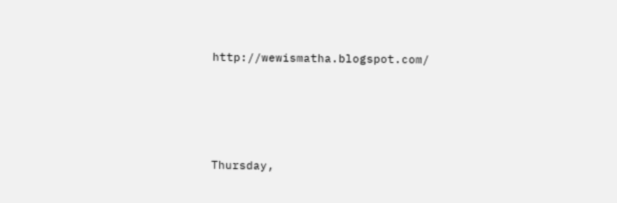http://wewismatha.blogspot.com/








Thursday,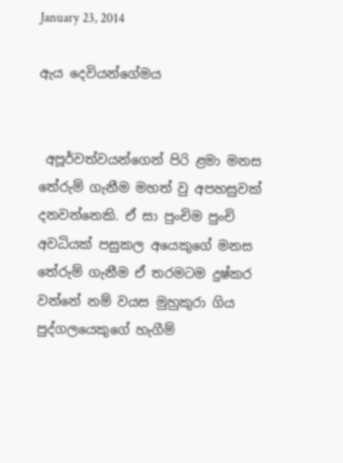January 23, 2014

ඇය දෙවියන්ගේමය


 අපූර්වත්වයන්ගෙන් පිරි ළමා මනස තේරුම් ගැනීම මහත් වු අපහසුවක් දනවන්නෙකි. ඒ සා පුංචිම පුංචි අවධියක් පසුකල අයෙකුගේ මනස තේරුම් ගැනීම ඒ තරමටම දුෂ්කර වන්නේ නම් වයස මුහුකුරා ගිය පුද්ගලයෙකුගේ හැගීම්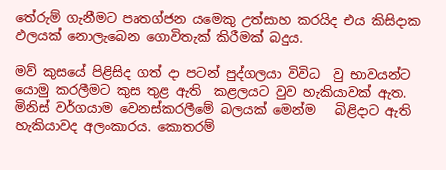තේරුම් ගැනීමට පෘතග්ජන යමෙකු උත්සාහ කරයිද එය කිසිදාක ඵලයක් නොලැබෙන ගොවිතැක් කිරීමක් බදුය.

මව් කුසයේ පිළිසිද ගත් දා පටන් පුද්ගලයා විවිධ  වු භාවයන්ට යොමු කරලීමට කුස තුළ ඇති  කළලයට වුව හැකියාවක් ඇත. මිනිස් වර්ගයාම වෙනස්කරලීමේ බලයක් මෙන්ම   බිළිදාට ඇති හැකියාවද අලංකාරය. කොතරම්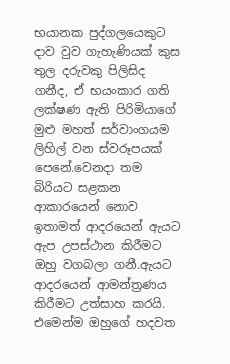භයානක පුද්ගලයෙකුට දාව වුව ගැහැණියක් කුස තුල දරුවකු පිලිසිද  ගනීද, ඒ භයංකාර ගති ලක්ෂණ ඇති පිරිමියාගේ මුළු මහත් සර්වාංගයම ලිහිල් වන ස්වරූපයක් පෙනේ.වෙනදා තම බිරියට සළකන ආකාරයෙන් නොව ඉතාමත් ආදරයෙන් ඇයට ඇප උපස්ථාන කිරීමට ඔහු වගබලා ගනී.ඇයට ආදරයෙන් ආමන්ත්‍රණය කිරීමට උත්සාහ කරයි. එමෙන්ම ඔහුගේ හදවත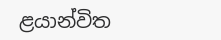ළයාන්විත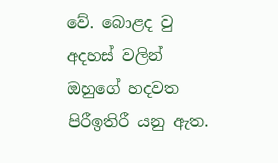වේ. බොළද වු අදහස් වලින් ඔහුගේ හදවත පිරීඉතිරී යනු ඇත.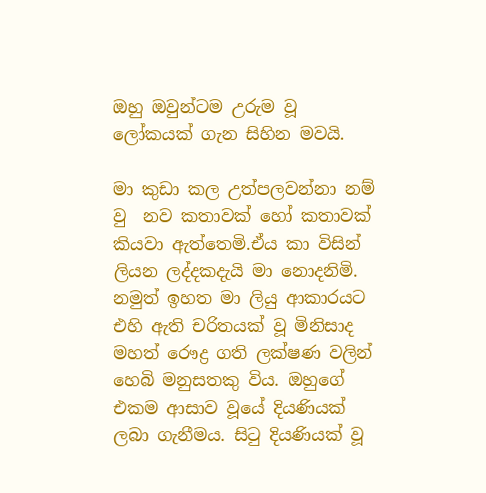ඔහු ඔවුන්ටම උරුම වූ ලෝකයක් ගැන සිහින මවයි.

මා කුඩා කල උත්පලවන්නා නම් වු  නව කතාවක් හෝ කතාවක් කියවා ඇත්තෙමි.ඒය කා විසින් ලියන ලද්දකදැයි මා නොදනිමි. නමුත් ඉහත මා ලියු ආකාරයට එහි ඇති චරිතයක් වූ මිනිසාද මහත් රෞද්‍ර ගති ලක්ෂණ වලින් හෙබි මනුසතකු විය. ඔහුගේ එකම ආසාව වූයේ දියණියක් ලබා ගැනීමය. සිටු දියණියක් වූ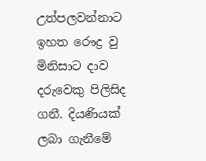උත්පලවන්නාට  ඉහත රෞද්‍ර වු මිනිසාට දාව දරුවෙකු පිලිසිද ගනී. දියණියක් ලබා ගැනීමේ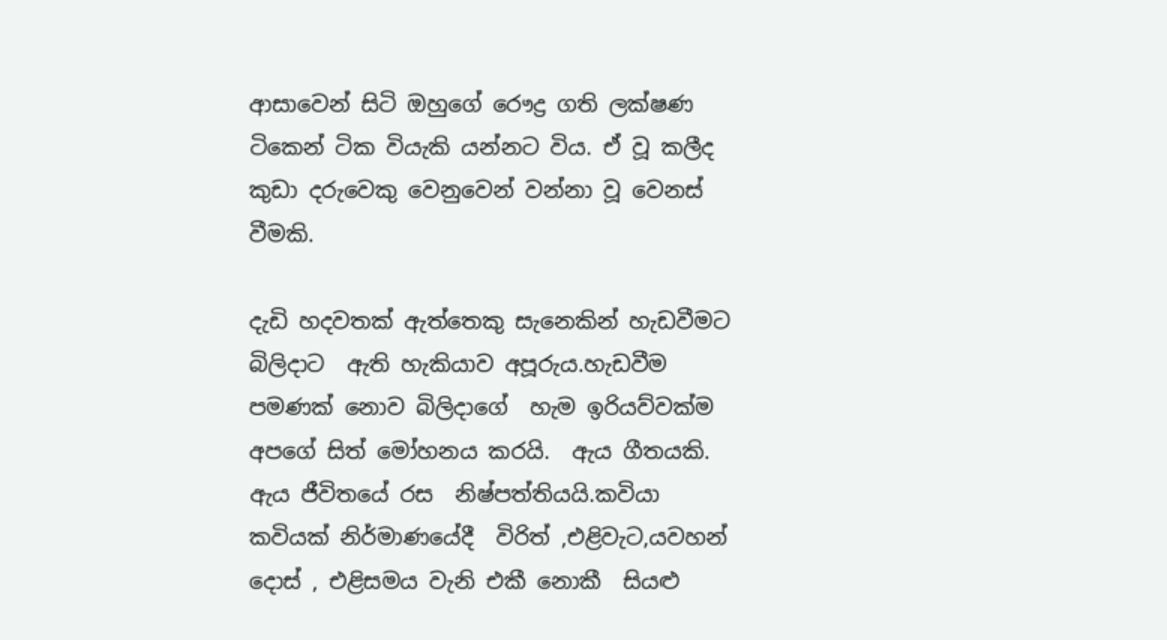ආසාවෙන් සිටි ඔහුගේ රෞද්‍ර ගති ලක්ෂණ ටිකෙන් ටික වියැකි යන්නට විය. ඒ වූ කලීද කුඩා දරුවෙකු වෙනුවෙන් වන්නා වූ වෙනස් වීමකි.

දැඩි හදවතක් ඇත්තෙකු සැනෙකින් හැඩවීමට බිලිදාට  ඇති හැකියාව අපූරුය.හැඩවීම පමණක් නොව බිලිදාගේ  හැම ඉරියව්වක්ම  අපගේ සිත් මෝහනය කරයි.  ඇය ගීතයකි. ඇය ජීවිතයේ රස  නිෂ්පත්තියයි.කවියා කවියක් නිර්මාණයේදී  විරිත් ,එළිවැට,යවහන් දොස් , එළිසමය වැනි එකී නොකී  සියළු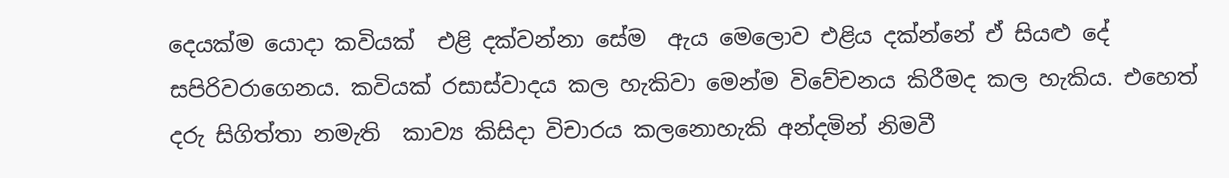දෙයක්ම යොදා කවියක්  එළි දක්වන්නා සේම  ඇය මෙලොව එළිය දක්න්නේ ඒ සියළු දේ සපිරිවරාගෙනය. කවියක් රසාස්වාදය කල හැකිවා මෙන්ම විවේචනය කිරීමද කල හැකිය. එහෙත් දරු සිගිත්තා නමැති  කාව්‍ය කිසිදා විචාරය කලනොහැකි අන්දමින් නිමවී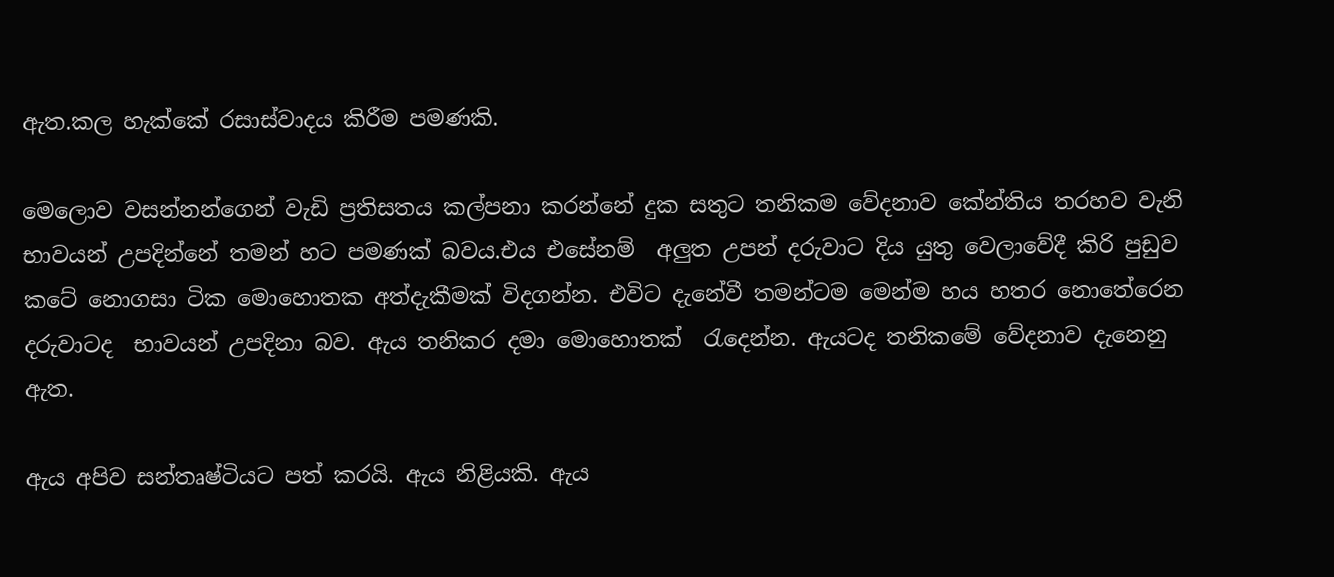ඇත.කල හැක්කේ රසාස්වාදය කිරීම පමණකි.

මෙලොව වසන්නන්ගෙන් වැඩි ප්‍රතිසතය කල්පනා කරන්නේ දුක සතුට තනිකම වේදනාව කේන්තිය තරහව වැනි  භාවයන් උපදින්නේ තමන් හට පමණක් බවය.එය එසේනම්  අලුත උපන් දරුවාට දිය යුතු වෙලාවේදී කිරි පුඩුව කටේ නොගසා ටික මොහොතක අත්දැකීමක් විදගන්න. එවිට දැනේවී තමන්ටම මෙන්ම හය හතර නොතේරෙන දරුවාටද  භාවයන් උපදිනා බව. ඇය තනිකර දමා මොහොතක්  රැදෙන්න. ඇයටද තනිකමේ වේදනාව දැනෙනු ඇත.

ඇය අපිව සන්තෘෂ්ටියට පත් කරයි. ඇය නිළියකි. ඇය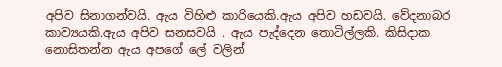අපිව සිනාගන්වයි. ඇය විහිළු කාරියෙකි.ඇය අපිව හඩවයි. වේදනාබර කාව්‍යයකි.ඇය අපිව සනසවයි . ඇය පැද්දෙන තොටිල්ලකි. කිසිදාක නොසිතන්න ඇය අපගේ ලේ වලින්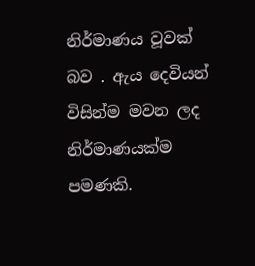නිර්මාණය වූවක් බව . ඇය දෙවියන් විසින්ම මවන ලද නිර්මාණයක්ම පමණකි.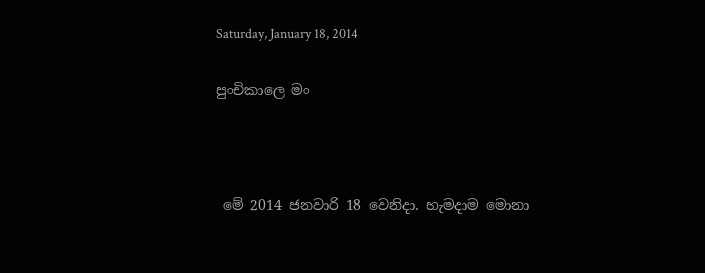Saturday, January 18, 2014

පුංචිකාලෙ මං



 මේ 2014 ජනවාරි 18 වෙනිදා. හැමදාම මොනා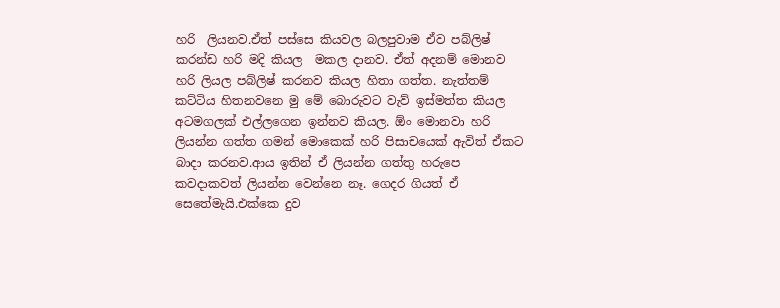හරි  ලියනව.ඒත් පස්සෙ කියවල බලපුවාම ඒව පබ්ලිෂ්  කරන්ඩ හරි මදි කියල  මකල දානව. ඒත් අදනම් මොනව හරි ලියල පබ්ලිෂ් කරනව කියල හිතා ගත්ත. නැත්තම් කට්ටිය හිතනවනෙ මු මේ බොරුවට වැව් ඉස්මත්ත කියල අටමගලක් එල්ලගෙන ඉන්නව කියල. ඕං මොනවා හරි ලියන්න ගත්ත ගමන් මොකෙක් හරි පිසාචයෙක් ඇවිත් ඒකට බාදා කරනව.ආය ඉතින් ඒ ලියන්න ගත්තු හරුපෙ කවදාකවත් ලියන්න වෙන්නෙ නෑ. ගෙදර ගියත් ඒ සෙතේමැයි.එක්කෙ දුව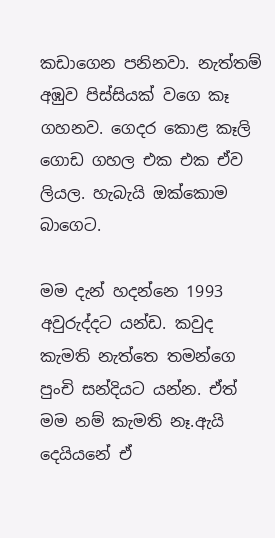කඩාගෙන පනිනවා. නැත්තම් අඹුව පිස්සියක් වගෙ කෑ ගහනව. ගෙදර කොළ කෑලි ගොඩ ගහල එක එක ඒව ලියල. හැබැයි ඔක්කොම බාගෙට.

මම දැන් හදන්නෙ 1993 අවුරුද්දට යන්ඩ. කවුද කැමති නැත්තෙ තමන්ගෙ පුංචි සන්දියට යන්න. ඒත් මම නම් කැමති නෑ.ඇයි දෙයියනේ ඒ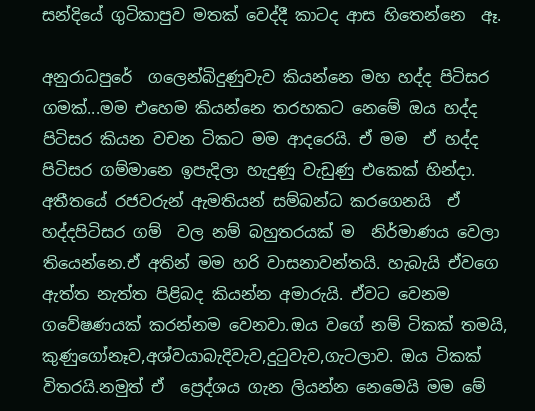සන්දියේ ගුටිකාපුව මතක් වෙද්දී කාටද ආස හිතෙන්නෙ  ඈ.

අනුරාධපුරේ  ගලෙන්බිදුණුවැව කියන්නෙ මහ හද්ද පිටිසර ගමක්...මම එහෙම කියන්නෙ තරහකට නෙමේ ඔය හද්ද පිටිසර කියන වචන ටිකට මම ආදරෙයි. ඒ මම  ඒ හද්ද පිටිසර ගම්මානෙ ඉපැදිලා හැදුණූ වැඩුණු එකෙක් හින්දා. අතීතයේ රජවරුන් ඇමතියන් සම්බන්ධ කරගෙනයි  ඒ හද්දපිටිසර ගම්  වල නම් බහුතරයක් ම  නිර්මාණය වෙලා තියෙන්නෙ.ඒ අතින් මම හරි වාසනාවන්තයි. හැබැයි ඒවගෙ ඇත්ත නැත්ත පිළිබද කියන්න අමාරුයි. ඒවට වෙනම ගවේෂණයක් කරන්නම වෙනවා.ඔය වගේ නම් ටිකක් තමයි, කුණුගෝනෑව,අශ්වයාබැදිවැව,දුටුවැව,ගැටලාව. ඔය ටිකක් විතරයි.නමුත් ඒ  ප්‍රෙද්ශය ගැන ලියන්න නෙමෙයි මම මේ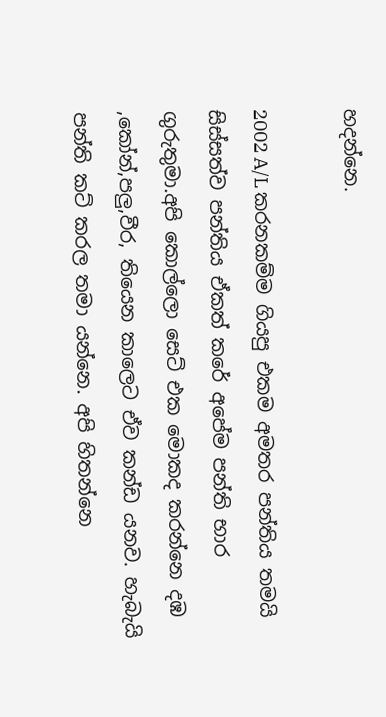හදන්නෙ.

2002 A/L කරනකම්ම ගියපු එකම අමතර පන්තිය තමයි සිස්සත්ව පන්තිය ඒකත් කරේ අපේම පන්ති භාර ගුරුතුමා.අපි කොල්ලො සෙට් එක මොකද කරන්නෙ දඹ ,කෝන්,පලු,වීර, තියෙන කාලෙට ඒව කන්ඩ යනව. හැබැයි පන්ති කට් කරල තමා යන්නෙ. අපි හිතන්නෙ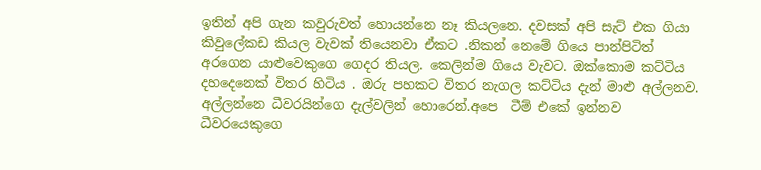ඉතින් අපි ගැන කවුරුවත් හොයන්නෙ නෑ කියලනෙ. දවසක් අපි සැට් එක ගියා කිවුලේකඩ කියල වැවක් තියෙනවා ඒකට .නිකන් නෙමේ ගියෙ පාන්පිටිත් අරගෙන යාළුවෙකුගෙ ගෙදර තියල. කෙලින්ම ගියෙ වැවට. ඔක්කොම කට්ටිය දහදෙනෙක් විතර හිටිය . ඔරු පහකට විතර නැගල කට්ටිය දැන් මාළු අල්ලනව. අල්ලන්නෙ ධීවරයින්ගෙ දැල්වලින් හොරෙන්.අපෙ  ටීම් එකේ ඉන්නව ධීවරයෙකුගෙ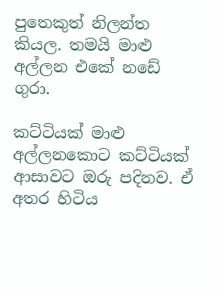පුතෙකුත් නිලන්ත කියල. තමයි මාළු අල්ලන එකේ නඩේ ගුරා.

කට්ටියක් මාළු අල්ලනකොට කට්ටියක් ආසාවට ඔරු පදිනව. ඒ අතර හිටිය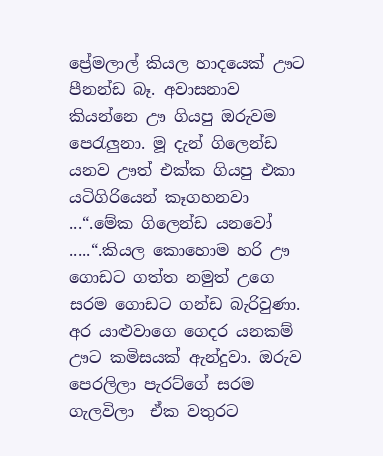ප්‍රේමලාල් කියල හාදයෙක් ඌට පීනන්ඩ බෑ. අවාසනාව කියන්නෙ ඌ ගියපු ඔරුවම පෙරැලුනා. මූ දැන් ගිලෙන්ඩ යනව ඌත් එක්ක ගියපු එකා යටිගිරියෙන් කෑගහනවා ...“.මේක ගිලෙන්ඩ යනවෝ .....“.කියල කොහොම හරි ඌ ගොඩට ගත්ත නමුත් උගෙ සරම ගොඩට ගන්ඩ බැරිවුණා. අර යාළුවාගෙ ගෙදර යනකම් ඌට කමිසයක් ඇන්දුවා. ඔරුව පෙරලිලා පැරට්ගේ සරම ගැලවිලා  ඒක වතුරට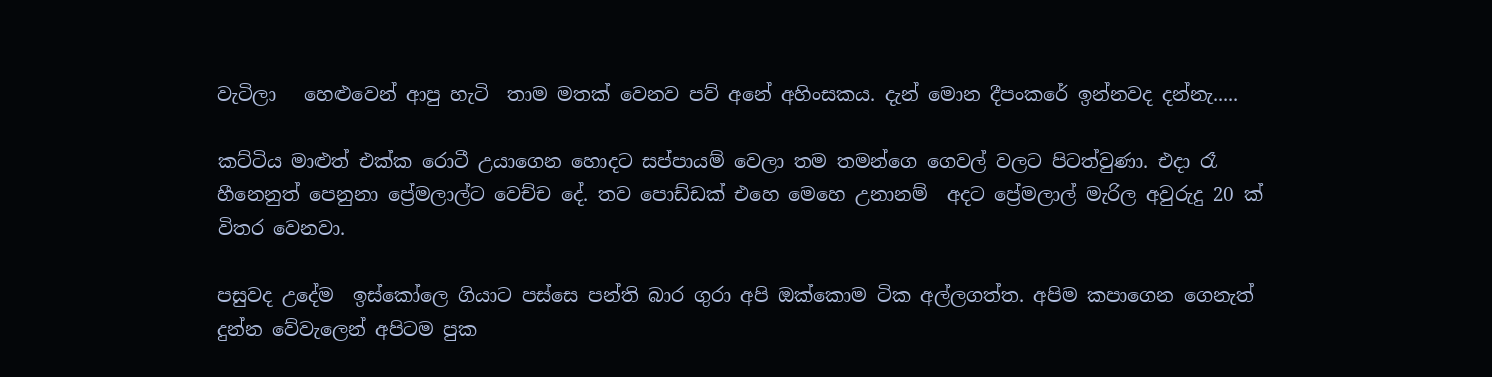වැටිලා   හෙළුවෙන් ආපු හැටි  තාම මතක් වෙනව පව් අනේ අහිංසකය. දැන් මොන දීපංකරේ ඉන්නවද දන්නැ.....

කට්ටිය මාළුත් එක්ක රොටී උයාගෙන හොදට සප්පායම් වෙලා තම තමන්ගෙ ගෙවල් වලට පිටත්වුණා. එදා රෑ හීනෙනුත් පෙනුනා ප්‍රේමලාල්ට වෙච්ච දේ. තව පොඩ්ඩක් එහෙ මෙහෙ උනානම්  අදට ප්‍රේමලාල් මැරිල අවුරුදු 20 ක් විතර වෙනවා.

පසුවද උදේම  ඉස්කෝලෙ ගියාට පස්සෙ පන්ති බාර ගුරා අපි ඔක්කොම ටික අල්ලගත්ත. අපිම කපාගෙන ගෙනැත් දුන්න වේවැලෙන් අපිටම පුක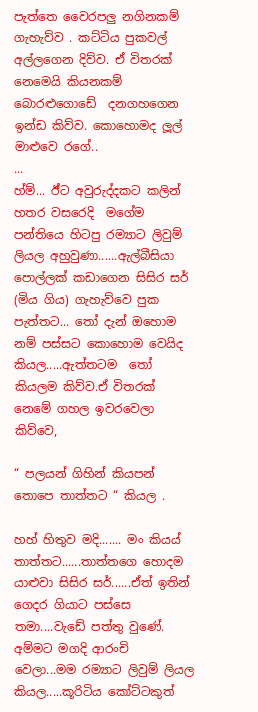පැත්තෙ වෛරපලු නගිනකම් ගැහැව්ව . කට්ටිය පුකවල් අල්ලගෙන දිව්ව. ඒ විතරක් නෙමෙයි කියනකම් බොරළුගොඩේ  දනගහගෙන ඉන්ඩ කිව්ව. කොහොමද ලූල් මාළුවෙ රගේ..
...
හ්ම්... ඊ්ට අවුරුද්දකට කලින් හතර වසරෙදි  මගේම පන්තියෙ හිටපු රම්‍යාට ලිවුම් ලියල අහුවුණා......ඇල්බීසියා පොල්ලක් කඩාගෙන සිසිර සර් (මිය ගිය) ගැහැව්වෙ පුක පැත්තට... තෝ දැන් ඔහොම නම් පස්සට කොහොම වෙයිද කියල.....ඇත්තටම  තෝ කියලම කිව්ව.ඒ විතරක් නෙමේ ගහල ඉවරවෙලා කිව්වෙ,

“ පලයන් ගිහින් කියපන් තොපෙ තාත්තට “ කියල .

හහ් හිතුව මදි....... මං කියය් තාත්තට......තාත්තගෙ හොදම යාළුවා සිසිර සර්......ඒත් ඉතින්  ගෙදර ගියාට පස්සෙ තමා....වැඩේ පත්තු වුණේ. අම්මට මගදි ආරංචි වෙලා...මම රම්‍යාට ලිවුම් ලියල කියල.....කූරිටිය කෝට්ටකුත්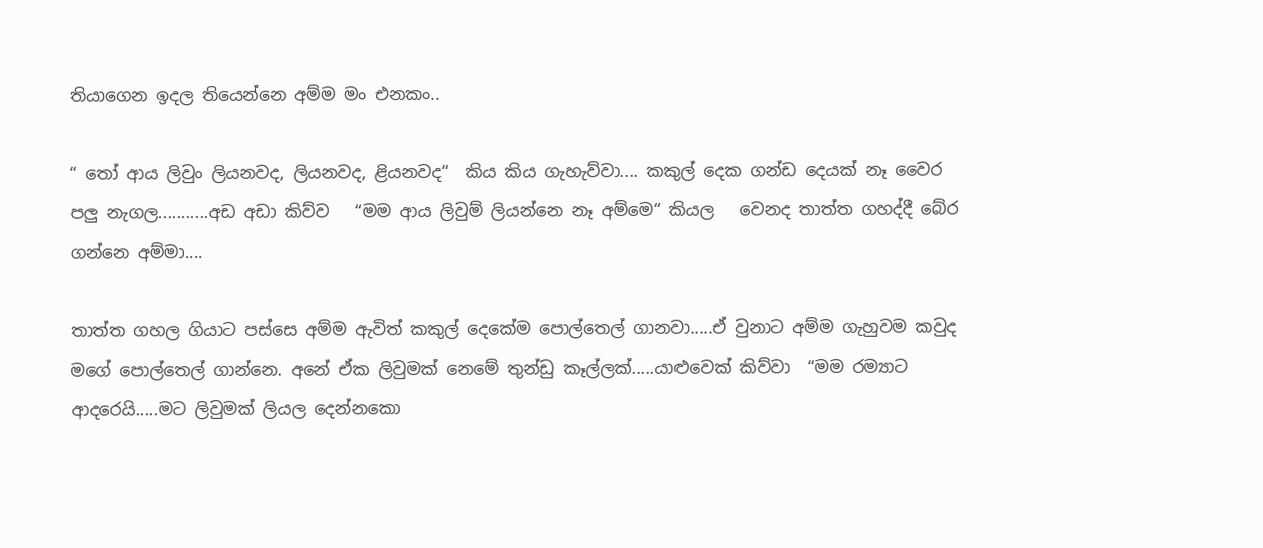තියාගෙන ඉදල තියෙන්නෙ අම්ම මං එනකං..

“ තෝ ආය ලිවුං ලියනවද, ලියනවද, ළියනවද“  කිය කිය ගැහැව්වා.... කකුල් දෙක ගන්ඩ දෙයක් නෑ වෛර පලු නැගල...........අඩ අඩා කිව්ව   “මම ආය ලිවුම් ලියන්නෙ නෑ අම්මෙ“ කියල   වෙනද තාත්ත ගහද්දී බේර ගන්නෙ අම්මා....

තාත්ත ගහල ගියාට පස්සෙ අම්ම ඇවිත් කකුල් දෙකේම පොල්තෙල් ගානවා.....ඒ වුනාට අම්ම ගැහුවම කවුද මගේ පොල්තෙල් ගාන්නෙ. අනේ ඒක ලිවුමක් නෙමේ තුන්ඩු කෑල්ලක්.....යාළුවෙක් කිව්වා  “මම රම්‍යාට ආදරෙයි.....මට ලිවුමක් ලියල දෙන්නකො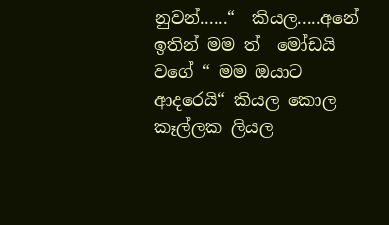නුවන්......“  කියල.....අනේ ඉතින් මම ත්  මෝඩයි වගේ “ මම ඔයාට ආදරෙයි“ කියල කොල කෑල්ලක ලියල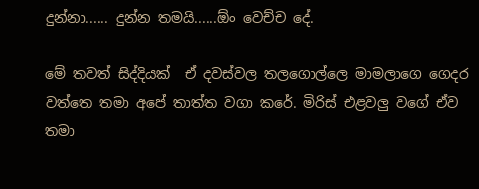දුන්නා...... දුන්න තමයි......ඕං වෙච්ච දේ.

මේ තවත් සිද්දියක්  ඒ දවස්වල තලගොල්ලෙ මාමලාගෙ ගෙදර වත්තෙ තමා අපේ තාත්ත වගා කරේ. මිරිස් එළවලු වගේ ඒව තමා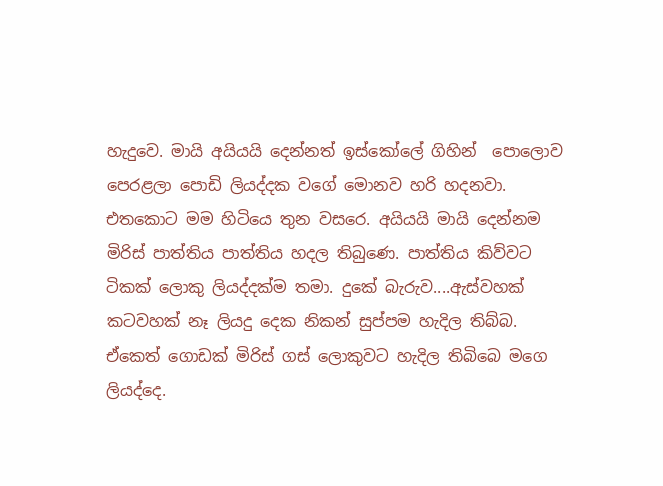හැදුවෙ. මායි අයියයි දෙන්නත් ඉස්කෝලේ ගිහින්  පොලොව පෙරළලා පොඩි ලියද්දක වගේ මොනව හරි හදනවා. එතකොට මම හිටියෙ තුන වසරෙ. අයියයි මායි දෙන්නම මිරිස් පාත්තිය පාත්තිය හදල තිබුණෙ. පාත්තිය කිව්වට ටිකක් ලොකු ලියද්දක්ම තමා. දුකේ බැරුව....ඇස්වහක්  කටවහක් නෑ ලියදු දෙක නිකන් සුප්පම හැදිල තිබ්බ. ඒකෙත් ගොඩක් මිරිස් ගස් ලොකුවට හැදිල තිබිබෙ මගෙ ලියද්දෙ.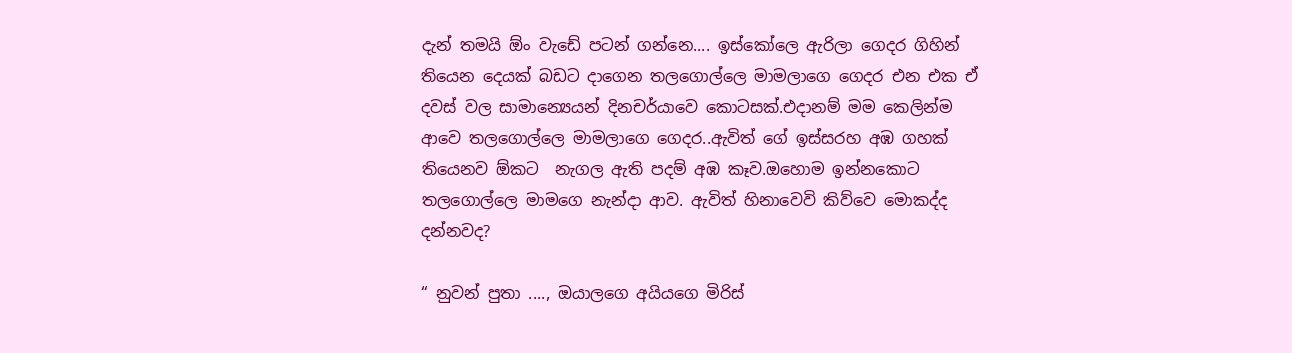දැන් තමයි ඕං වැඩේ පටන් ගන්නෙ.... ඉස්කෝලෙ ඇරිලා ගෙදර ගිහින් තියෙන දෙයක් බඩට දාගෙන තලගොල්ලෙ මාමලාගෙ ගෙදර එන එක ඒ දවස් වල සාමාන්‍යෙයන් දිනචර්යාවෙ කොටසක්.එදානම් මම කෙලින්ම ආවෙ තලගොල්ලෙ මාමලාගෙ ගෙදර..ඇවිත් ගේ ඉස්සරහ අඹ ගහක් තියෙනව ඕකට  නැගල ඇති පදම් අඹ කෑව.ඔහොම ඉන්නකොට තලගොල්ලෙ මාමගෙ නැන්දා ආව. ඇවිත් හිනාවෙවි කිව්වෙ මොකද්ද දන්නවද?

“ නුවන් පුතා ...., ඔයාලගෙ අයියගෙ මිරිස්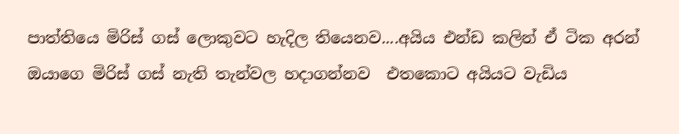පාත්තියෙ මිරිස් ගස් ලොකුවට හැදිල තියෙනව....අයිය එන්ඩ කලින් ඒ ටික අරන් ඔයාගෙ මිරිස් ගස් නැති තැන්වල හදාගන්නව  එතකොට අයියට වැඩිය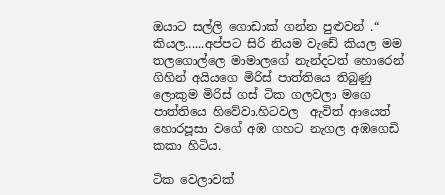ඔයාට සල්ලි ගොඩාක් ගන්න පුළුවන් .“ කියල......අප්පට සිරි නියම වැඩේ කියල මම තලගොල්ලෙ මාමාලගේ නැන්දටත් හොරෙන් ගිහින් අයියගෙ මිරිස් පාත්තියෙ තිබුණු ලොකුම මිරිස් ගස් ටික ගලවලා මගෙ පාත්තියෙ හිවේවා.හිටවල  ඇවිත් ආයෙත් හොරපූසා වගේ අඹ ගහට නැගල අඹගෙඩි කකා හිටිය.

ටික වෙලාවක්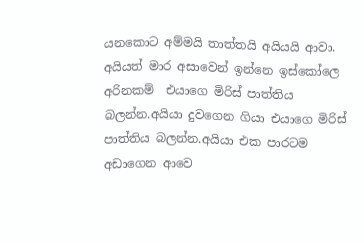යනකොට අම්මයි තාත්තයි අයියයි ආවා. අයියත් මාර අසාවෙන් ඉන්නෙ ඉස්කෝලෙ අරිනකම්  එයාගෙ මිරිස් පාත්තිය බලන්න.අයියා දුවගෙන ගියා එයාගෙ මිරිස් පාත්තිය බලන්න.අයියා එක පාරටම අඩාගෙන ආවෙ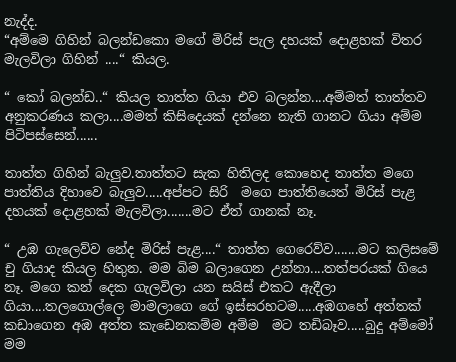නැද්ද.
“අම්මෙ ගිහින් බලන්ඩකො මගේ මිරිස් පැල දහයක් දොළහක් විතර මැලවිලා ගිහින් ....“ කියල.

“ කෝ බලන්ඩ..“ කියල තාත්ත ගියා එව බලන්න....අම්මත් තාත්තව අනුකරණය කලා....මමත් කිසිදෙයක් දන්නෙ නැති ගානට ගියා අම්ම පිටිපස්සෙන්......

තාත්ත ගිහින් බැලුව.තාත්තට සැක හිතිලද කොහෙද තාත්ත මගෙ පාත්තිය දිහාවෙ බැලුව.....අප්පට සිරි  මගෙ පාත්තියෙත් මිරිස් පැළ දහයක් දොළහක් මැලවිලා.......මට ඒත් ගානක් නෑ.

“ උඹ ගැලෙව්ව නේද මිරිස් පැළ....“ තාත්ත ගෙරෙව්ව.......මට කලිසමේ  චු ගියාද කියල හිතුන. මම බිම බලාගෙන උන්නා....තත්පරයක් ගියෙ නෑ. මගෙ කන් දෙක ගැලවිලා යන සයිස් එකට ඇදීලා ගියා....තලගොල්ලෙ මාමලාගෙ ගේ ඉස්සරහටම.....අඹගහේ අත්තක් කඩාගෙන අඹ අත්ත කැඩෙනකම්ම අම්ම  මට තඩිබෑව.....බුදු අම්මෝ මම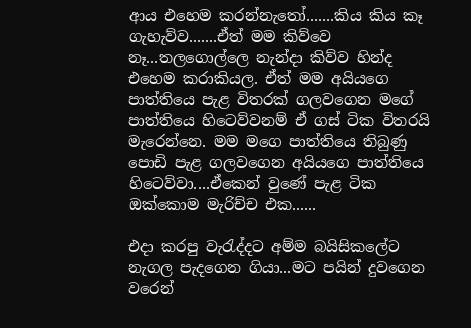ආය එහෙම කරන්නැතෝ.......කිය කිය කෑ ගැහැව්ව.......ඒත් මම කිව්වෙ නෑ...තලගොල්ලෙ නැන්දා කිව්ව හින්ද එහෙම කරාකියල. ඒත් මම අයියගෙ පාත්තියෙ පැළ විතරක් ගලවගෙන මගේ පාත්තියෙ හිටෙව්වනම් ඒ ගස් ටික විතරයි මැරෙන්නෙ. මම මගෙ පාත්තියෙ තිබුණු පොඩි පැළ ගලවගෙන අයියගෙ පාත්තියෙ හිටෙව්වා....ඒකෙන් වුණේ පැළ ටික ඔක්කොම මැරිච්ච එක......

එදා කරපු වැරැද්දට අම්ම බයිසිකලේට නැගල පැදගෙන ගියා...මට පයින් දුවගෙන වරෙන්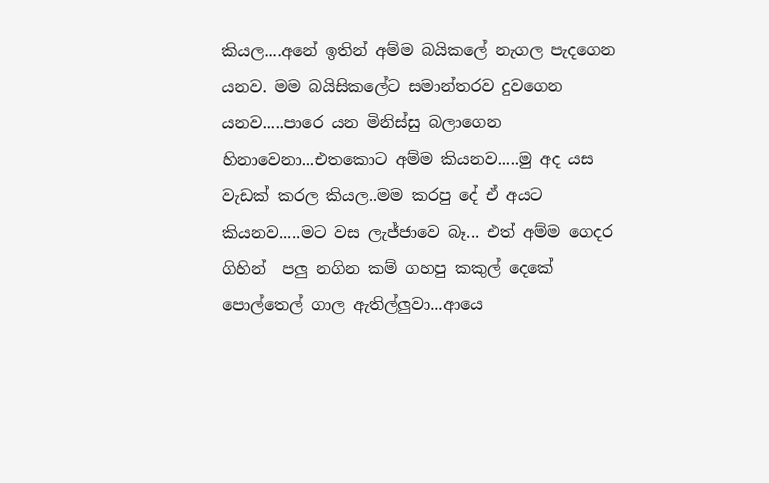කියල....අනේ ඉතින් අම්ම බයිකලේ නැගල පැදගෙන යනව. මම බයිසිකලේට සමාන්තරව දුවගෙන යනව.....පාරෙ යන මිනිස්සු බලාගෙන හිනාවෙනා...එතකොට අම්ම කියනව.....මු අද යස වැඩක් කරල කියල..මම කරපු දේ ඒ අයට කියනව.....මට වස ලැජ්ජාවෙ බෑ... එත් අම්ම ගෙදර ගිහින්  පලු නගින කම් ගහපු කකුල් දෙකේ පොල්තෙල් ගාල ඇතිල්ලුවා...ආයෙ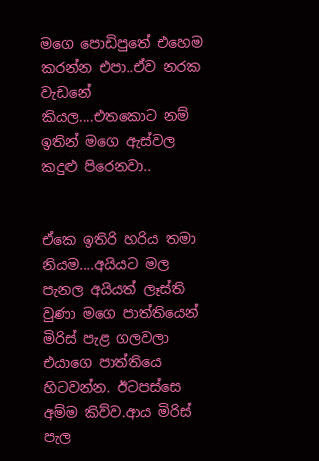මගෙ පොඩිපුතේ එහෙම කරන්න එපා..ඒව නරක වැඩනේ කියල....එතකොට නම් ඉතින් මගෙ ඇස්වල කදුළු පිරෙනවා..


ඒකෙ ඉතිරි හරිය තමා නියම....අයියට මල පැනල අයියත් ලෑස්ති වුණා මගෙ පාත්තියෙන් මිරිස් පැළ ගලවලා එයාගෙ පාත්තියෙ හිටවන්න. ඊටපස්සෙ අම්ම කිව්ව.ආය මිරිස් පැල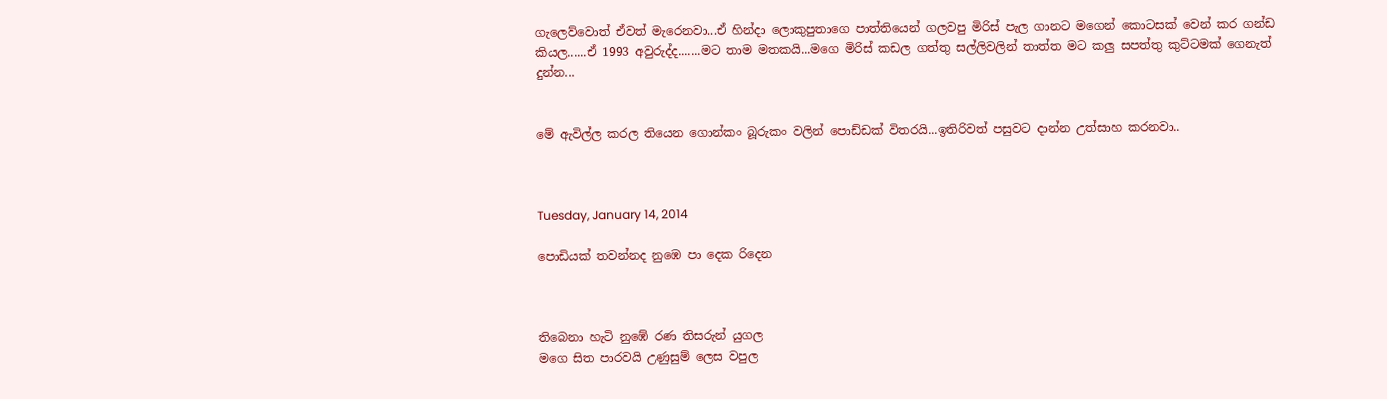ගැලෙව්වොත් ඒවත් මැරෙනවා...ඒ හින්දා ලොකුපුතාගෙ පාත්තියෙන් ගලවපු මිරිස් පැල ගානට මගෙන් කොටසක් වෙන් කර ගන්ඩ කියල......ඒ 1993 අවුරුද්ද.......මට තාම මතකයි...මගෙ මිරිස් කඩල ගත්තු සල්ලිවලින් තාත්ත මට කලු සපත්තු කුට්ටමක් ගෙනැත් දුන්න...


මේ ඇවිල්ල කරල තියෙන ගොන්කං බූරුකං වලින් පොඩ්ඩක් විතරයි...ඉතිරිවත් පසුවට දාන්න උත්සාහ කරනවා..



Tuesday, January 14, 2014

පොඩියක් තවන්නද නුඹෙ පා දෙක රිදෙන



තිබෙනා හැටි නුඹේ රණ තිසරුන් යුගල
මගෙ සිත පාරවයි උණුසුම් ලෙස වපුල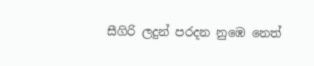සීගිරි ලදුන් පරදන නුඹෙ නෙත්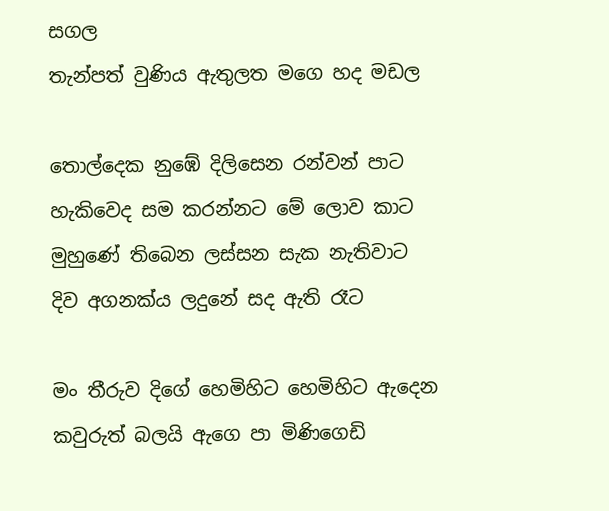සගල
තැන්පත් වුණිය ඇතුලත මගෙ හද මඩල

තොල්දෙක නුඹේ දිලිසෙන රන්වන් පාට
හැකිවෙද සම කරන්නට මේ ලොව කාට
මුහුණේ තිබෙන ලස්සන සැක නැතිවාට
දිව අගනක්ය ලදුනේ සද ඇති රෑට

මං තීරුව දිගේ හෙමිහිට හෙමිහිට ඇදෙන
කවුරුත් බලයි ඇගෙ පා මිණිගෙඩි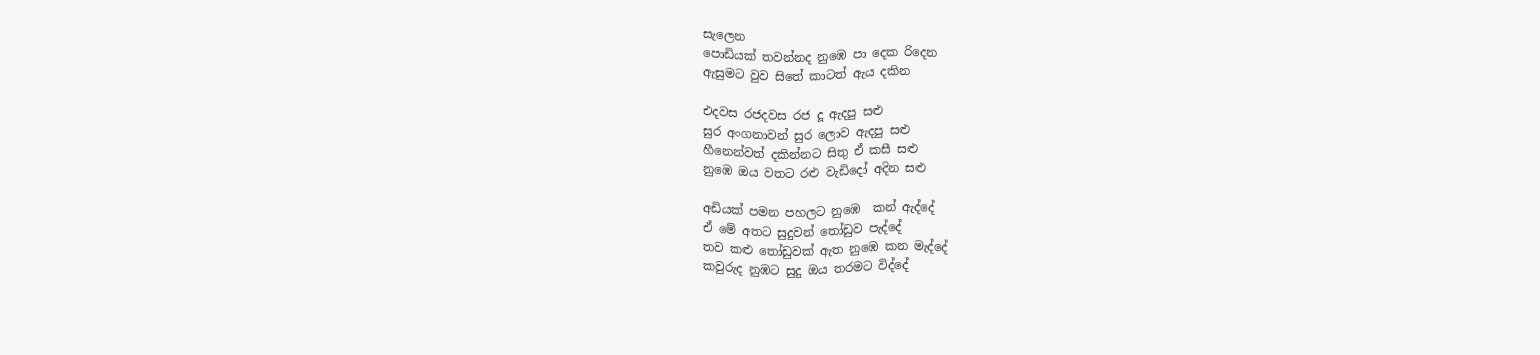සැලෙන
පොඩියක් තවන්නද නුඹෙ පා දෙක රිදෙන
ඇසුමට වුව සිතේ කාටත් ඇය දකින

එදවස රජදවස රජ දූ ඇදපු සළු
සුර අංගනාවන් සුර ලොව ඇදපු සළු
හීනෙන්වත් දකින්නට සිතු ඒ කසී සළු
නුඹෙ ඔය වතට රළු වැඩිදෝ අදින සළු

අඩියක් පමන පහලට නුඹෙ  කන් ඇද්දේ
ඒ මේ අතට සුදුවන් තෝඩුව පැද්දේ
තව කළු තෝඩුවක් ඇත නුඹෙ කන මැද්දේ
කවුරුද නුඹට සුදු ඔය තරමට විද්දේ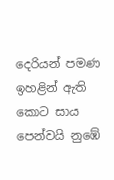දෙරියන් පමණ ඉහළින් ඇති කොට සාය
පෙන්වයි නුඹේ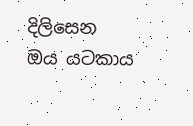දිලිසෙන ඔය යටකාය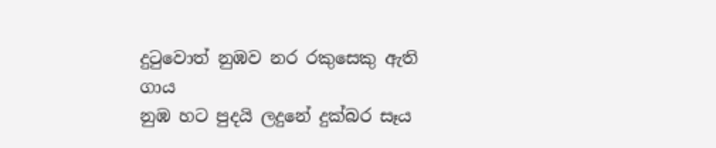දුටුවොත් නුඹව නර රකුසෙකු ඇති ගාය
නුඹ හට පුදයි ලදුනේ දුක්බර සෑය